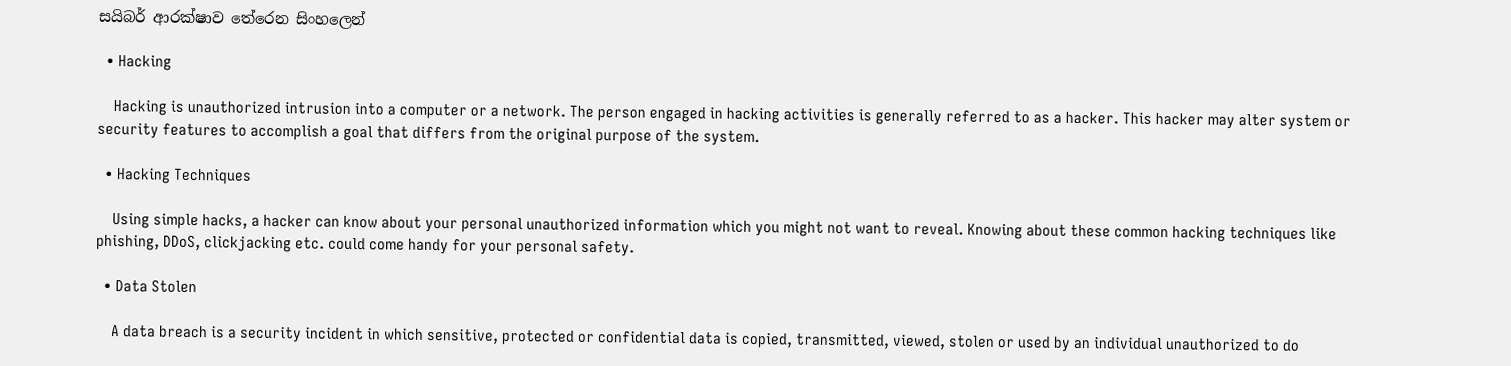සයිබර් ආරක්ෂාව තේරෙන සිංහලෙන්

  • Hacking

    Hacking is unauthorized intrusion into a computer or a network. The person engaged in hacking activities is generally referred to as a hacker. This hacker may alter system or security features to accomplish a goal that differs from the original purpose of the system.

  • Hacking Techniques

    Using simple hacks, a hacker can know about your personal unauthorized information which you might not want to reveal. Knowing about these common hacking techniques like phishing, DDoS, clickjacking etc. could come handy for your personal safety.

  • Data Stolen

    A data breach is a security incident in which sensitive, protected or confidential data is copied, transmitted, viewed, stolen or used by an individual unauthorized to do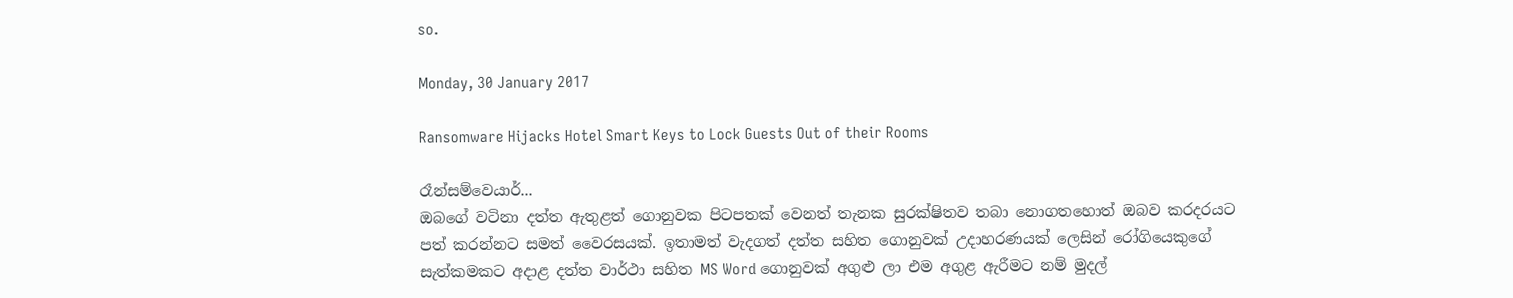so.

Monday, 30 January 2017

Ransomware Hijacks Hotel Smart Keys to Lock Guests Out of their Rooms

රෑන්සම්වෙයාර්...
ඔබගේ වටිනා දත්ත ඇතුළත් ගොනුවක පිටපතක් වෙනත් තැනක සුරක්ෂිතව තබා නොගතහොත් ඔබව කරදරයට පත් කරන්නට සමත් වෛරසයක්. ඉතාමත් වැදගත් දත්ත සහිත ගොනුවක් උදාහරණයක් ලෙසින් රෝගියෙකුගේ සැත්කමකට අදාළ දත්ත වාර්ථා සහිත MS Word ගොනුවක් අගුළු ලා එම අගුළ ඇරීමට නම් මුදල්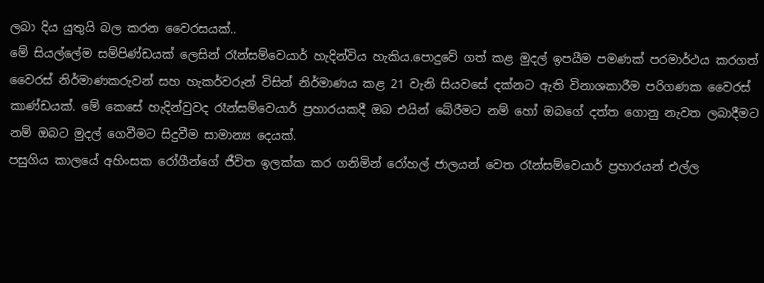ලබා දිය යුතුයි බල කරන වෛරසයක්..
මේ සියල්ලේම සම්පිණ්ඩයක් ලෙසින් රෑන්සම්වෙයාර් හැදින්විය හැකිය.පොදුවේ ගත් කළ මුදල් ඉපයීම පමණක් පරමාර්ථය කරගත් වෛරස් නිර්මාණකරුවන් සහ හැකර්වරුන් විසින් නිර්මාණය කළ 21 වැනි සියවසේ දක්නට ඇති විනාශකාරීම පරිගණක වෛරස් කාණ්ඩයක්. මේ කෙසේ හැදින්වුවද රෑන්සම්වෙයාර් ප්‍රහාරයකදී ඔබ එයින් බේරීමට නම් හෝ ඔබගේ දත්ත ගොනු නැවත ලබාදීමට නම් ඔබට මුදල් ගෙවීමට සිදුවීම සාමාන්‍ය දෙයක්.
පසුගිය කාලයේ අහිංසක රෝගීන්ගේ ජීවිත ඉලක්ක කර ගනිමින් රෝහල් ජාලයන් වෙත රෑන්සම්වෙයාර් ප්‍රහාරයන් එල්ල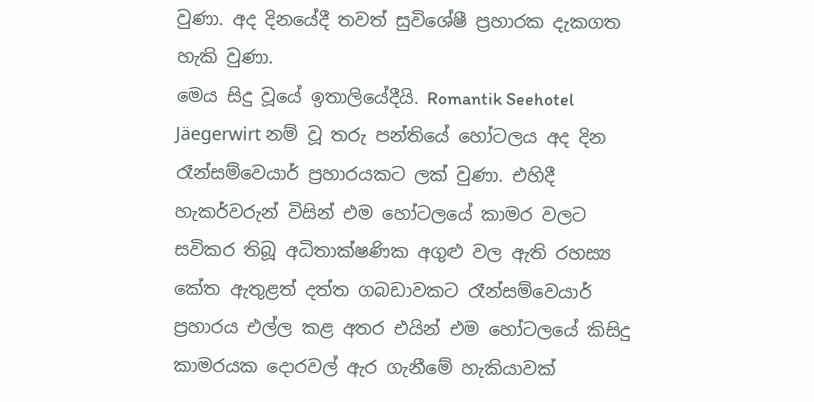වුණා. අද දිනයේදී තවත් සුවිශේෂී ප්‍රහාරක දැකගත හැකි වුණා.
මෙය සිදු වූයේ ඉතාලියේදීයි. Romantik Seehotel Jäegerwirt නම් වූ තරු පන්තියේ හෝටලය අද දින රෑන්සම්වෙයාර් ප්‍රහාරයකට ලක් වුණා. එහිදී හැකර්වරුන් විසින් එම හෝටලයේ කාමර වලට සවිකර තිබූ අධිතාක්ෂණික අගුළු වල ඇති රහස්‍ය කේත ඇතුළත් දත්ත ගබඩාවකට රෑන්සම්වෙයාර් ප්‍රහාරය එල්ල කළ අතර එයින් එම හෝටලයේ කිසිදු කාමරයක දොරවල් ඇර ගැනීමේ හැකියාවක්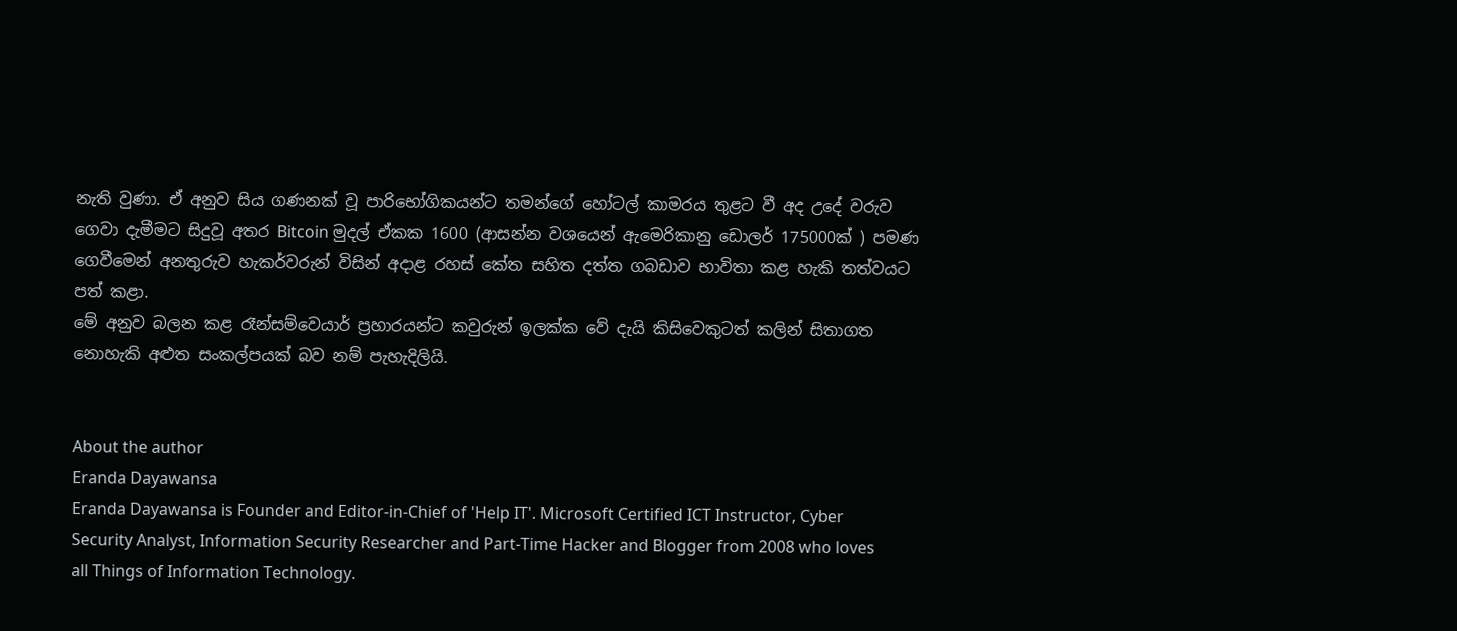නැති වුණා. ඒ අනුව සිය ගණනක් වූ පාරිභෝගිකයන්ට තමන්ගේ හෝටල් කාමරය තුළට වී අද උදේ වරුව ගෙවා දැමීමට සිදුවූ අතර Bitcoin මුදල් ඒකක 1600 (ආසන්න වශයෙන් ඇමෙරිකානු ඩොලර් 175000ක් ) පමණ ගෙවීමෙන් අනතුරුව හැකර්වරුන් විසින් අදාළ රහස් කේත සහිත දත්ත ගබඩාව භාවිතා කළ හැකි තත්වයට පත් කළා.
මේ අනුව බලන කළ රෑන්සම්වෙයාර් ප්‍රහාරයන්ට කවුරුන් ඉලක්ක වේ දැයි කිසිවෙකුටත් කලින් සිතාගත නොහැකි අළුත සංකල්පයක් බව නම් පැහැදිලියි.


About the author
Eranda Dayawansa
Eranda Dayawansa is Founder and Editor-in-Chief of 'Help IT'. Microsoft Certified ICT Instructor, Cyber Security Analyst, Information Security Researcher and Part-Time Hacker and Blogger from 2008 who loves all Things of Information Technology.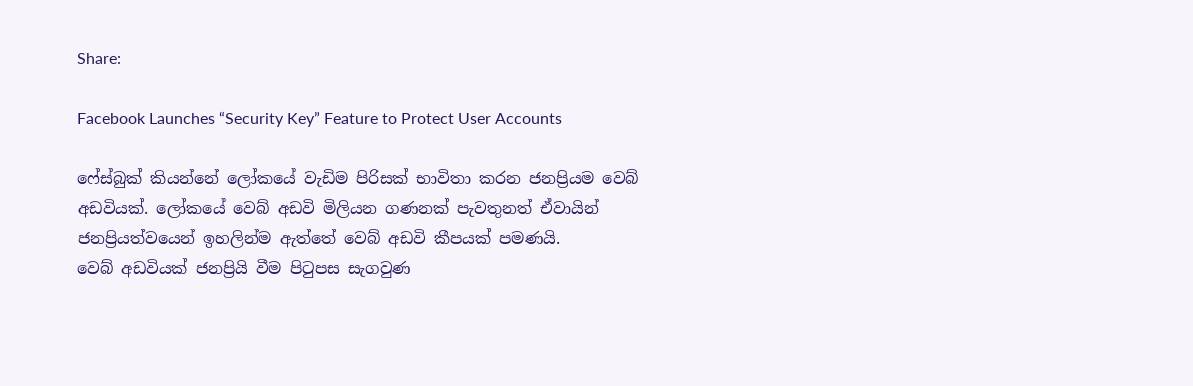Share:

Facebook Launches “Security Key” Feature to Protect User Accounts

ෆේස්බුක් කියන්නේ ලෝකයේ වැඩිම පිරිසක් භාවිතා කරන ජනප්‍රියම වෙබ් අඩවියක්. ලෝකයේ වෙබ් අඩවි මිලියන ගණනක් පැවතුනත් ඒවායින් ජනප්‍රියත්වයෙන් ඉහලින්ම ඇත්තේ වෙබ් අඩවි කීපයක් පමණයි.
වෙබ් අඩවියක් ජනප්‍රියි වීම පිටුපස සැගවුණ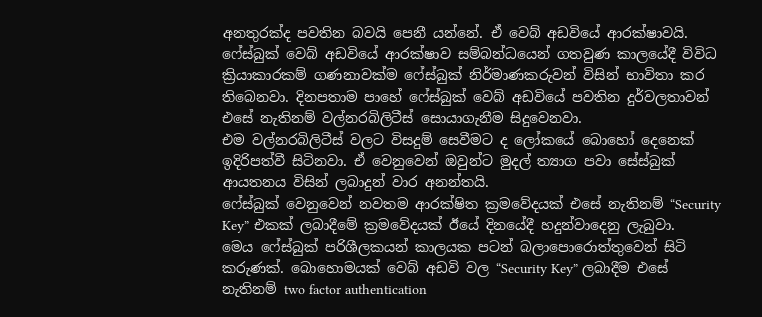අනතුරක්ද පවතින බවයි පෙනී යන්නේ. ඒ වෙබ් අඩවියේ ආරක්ෂාවයි. ෆේස්බුක් වෙබ් අඩවියේ ආරක්ෂාව සම්බන්ධයෙන් ගතවුණ කාලයේදී විවිධ ක්‍රියාකාරකම් ගණනාවක්ම ෆේස්බුක් නිර්මාණකරුවන් විසින් භාවිතා කර තිබෙනවා. දිනපතාම පාහේ ෆේස්බුක් වෙබ් අඩවියේ පවතින දුර්වලතාවන් එසේ නැතිනම් වල්නරබිලිටීස් සොයාගැනීම සිදුවෙනවා.
එම වල්නරබිලිටීස් වලට විසදුම් සෙවීමට ද ලෝකයේ බොහෝ දෙනෙක් ඉදිරිපත්වී සිටිනවා. ඒ වෙනුවෙන් ඔවුන්ට මුදල් ත්‍යාග පවා සේස්බුක් ආයතනය විසින් ලබාදුන් වාර අනන්තයි.
ෆේස්බුක් වෙනුවෙන් නවතම ආරක්ෂිත ක්‍රමවේදයක් එසේ නැතිනම් “Security Key” එකක් ලබාදීමේ ක්‍රමවේදයක් ඊයේ දිනයේදී හදුන්වාදෙනු ලැබුවා.
මෙය ෆේස්බුක් පරිශීලකයන් කාලයක පටන් බලාපොරොත්තුවෙන් සිටි කරුණක්. බොහොමයක් වෙබ් අඩවි වල “Security Key” ලබාදීම එසේ නැතිනම් two factor authentication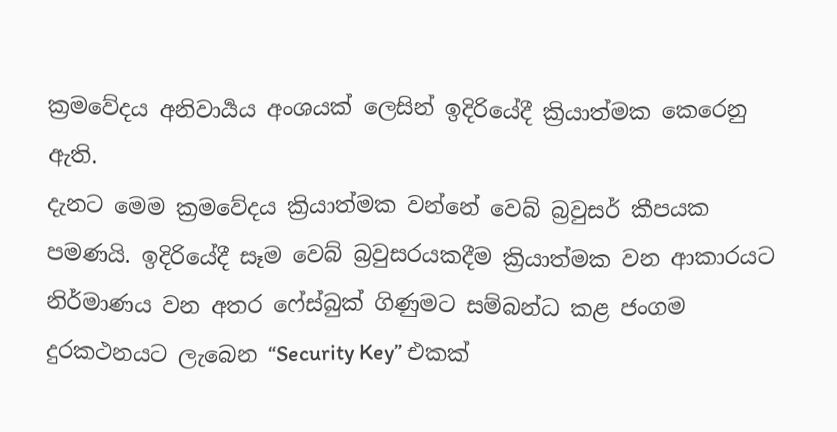ක්‍රමවේදය අනිවාර්‍යය අංශයක් ලෙසින් ඉදිරියේදී ක්‍රියාත්මක කෙරෙනු ඇති.
දැනට මෙම ක්‍රමවේදය ක්‍රියාත්මක වන්නේ වෙබ් බ්‍රවුසර් කීපයක පමණයි. ඉදිරියේදී සෑම වෙබ් බ්‍රවුසරයකදීම ක්‍රියාත්මක වන ආකාරයට නිර්මාණය වන අතර ෆේස්බුක් ගිණුමට සම්බන්ධ කළ ජංගම දුරකථනයට ලැබෙන “Security Key” එකක්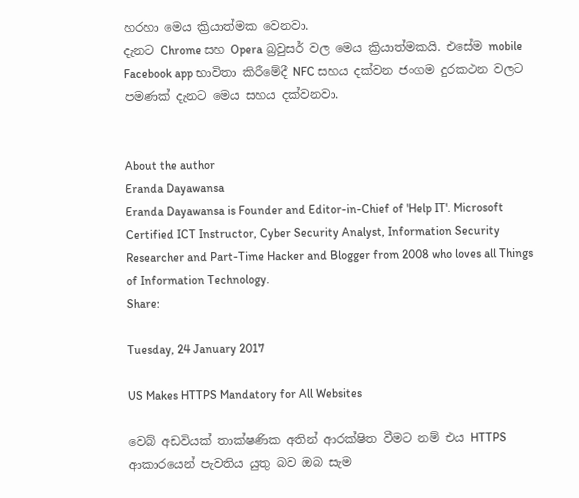හරහා මෙය ක්‍රියාත්මක වෙනවා.
දැනට Chrome සහ Opera බ්‍රවුසර් වල මෙය ක්‍රියාත්මකයි. එසේම mobile Facebook app භාවිතා කිරීමේදී NFC සහය දක්වන ජංගම දුරකථන වලට පමණක් දැනට මෙය සහය දක්වනවා.


About the author
Eranda Dayawansa
Eranda Dayawansa is Founder and Editor-in-Chief of 'Help IT'. Microsoft Certified ICT Instructor, Cyber Security Analyst, Information Security Researcher and Part-Time Hacker and Blogger from 2008 who loves all Things of Information Technology.
Share:

Tuesday, 24 January 2017

US Makes HTTPS Mandatory for All Websites

වෙබ් අඩවියක් තාක්ෂණික අතින් ආරක්ෂිත වීමට නම් එය HTTPS ආකාරයෙන් පැවතිය යුතු බව ඔබ සැම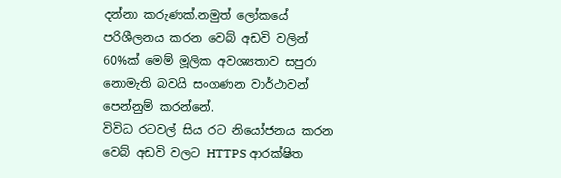දන්නා කරුණක්.නමුත් ලෝකයේ පරිශීලනය කරන වෙබ් අඩවි වලින් 60%ක් මෙම් මූලික අවශ්‍යතාව සපුරා නොමැති බවයි සංගණන වාර්ථාවන් පෙන්නුම් කරන්නේ.
විවිධ රටවල් සිය රට නියෝජනය කරන වෙබ් අඩවි වලට HTTPS ආරක්ෂිත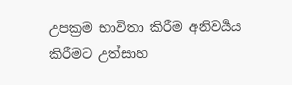උපක්‍රම භාවිතා කිරීම අනිවර්‍යය කිරීමට උත්සාහ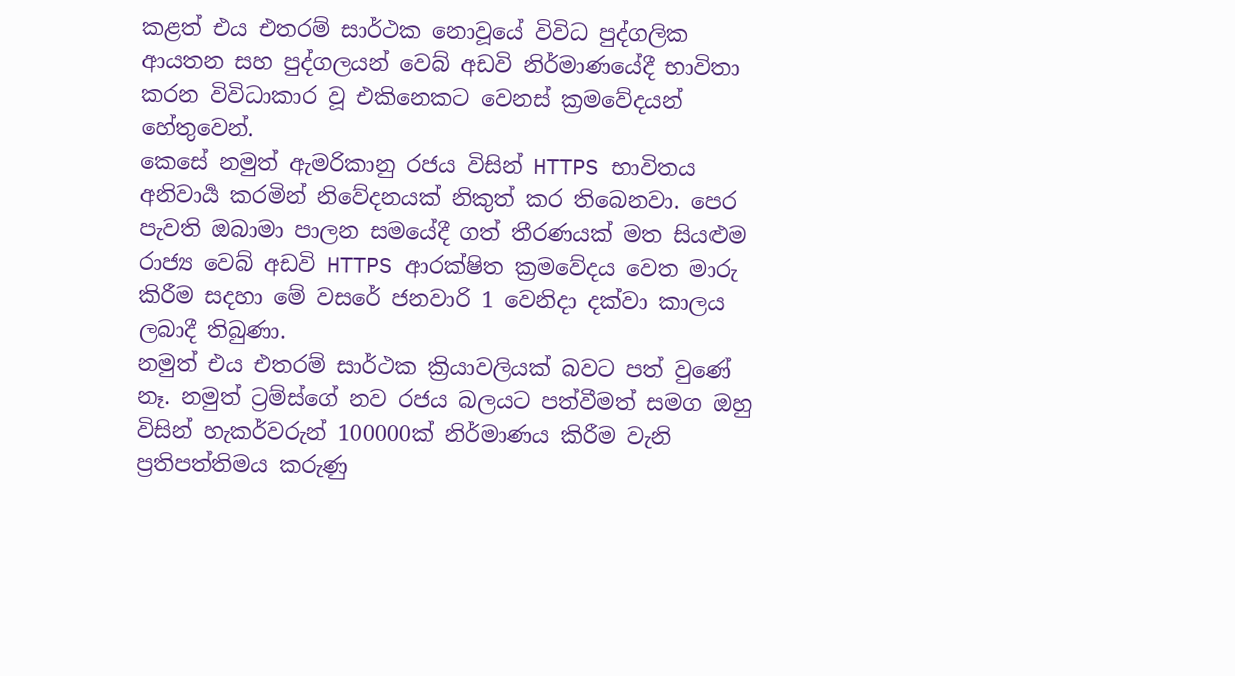කළත් එය එතරම් සාර්ථක නොවූයේ විවිධ පුද්ගලික ආයතන සහ පුද්ගලයන් වෙබ් අඩවි නිර්මාණයේදී භාවිතා කරන විවිධාකාර වූ එකිනෙකට වෙනස් ක්‍රමවේදයන් හේතුවෙන්.
කෙසේ නමුත් ඇමරිකානු රජය විසින් HTTPS භාවිතය අනිවාර්‍ය කරමින් නිවේදනයක් නිකුත් කර තිබෙනවා. පෙර පැවති ඔබාමා පාලන සමයේදී ගත් තීරණයක් මත සියළුම රාජ්‍ය වෙබ් අඩවි HTTPS ආරක්ෂිත ක්‍රමවේදය වෙත මාරු කිරීම සදහා මේ වසරේ ජනවාරි 1 වෙනිදා දක්වා කාලය ලබාදී තිබුණා.
නමුත් එය එතරම් සාර්ථක ක්‍රියාවලියක් බවට පත් වුණේ නෑ. නමුත් ට්‍රම්ස්ගේ නව රජය බලයට පත්වීමත් සමග ඔහු විසින් හැකර්වරුන් 100000ක් නිර්මාණය කිරීම වැනි ප්‍රතිපත්තිමය කරුණු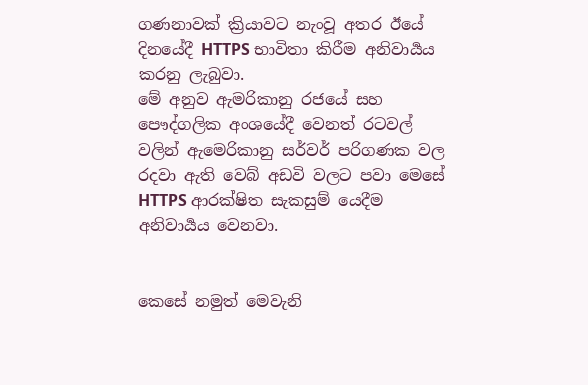ගණනාවක් ක්‍රියාවට නැංවූ අතර ඊයේ දිනයේදී HTTPS භාවිතා කිරීම අනිවාර්‍යය කරනු ලැබුවා.
මේ අනුව ඇමරිකානු රජයේ සහ පෞද්ගලික අංශයේදී වෙනත් රටවල් වලින් ඇමෙරිකානු සර්වර් පරිගණක වල රදවා ඇති වෙබ් අඩවි වලට පවා මෙසේ HTTPS ආරක්ෂිත සැකසුම් යෙදීම අනිවාර්‍යය වෙනවා.


කෙසේ නමුත් මෙවැනි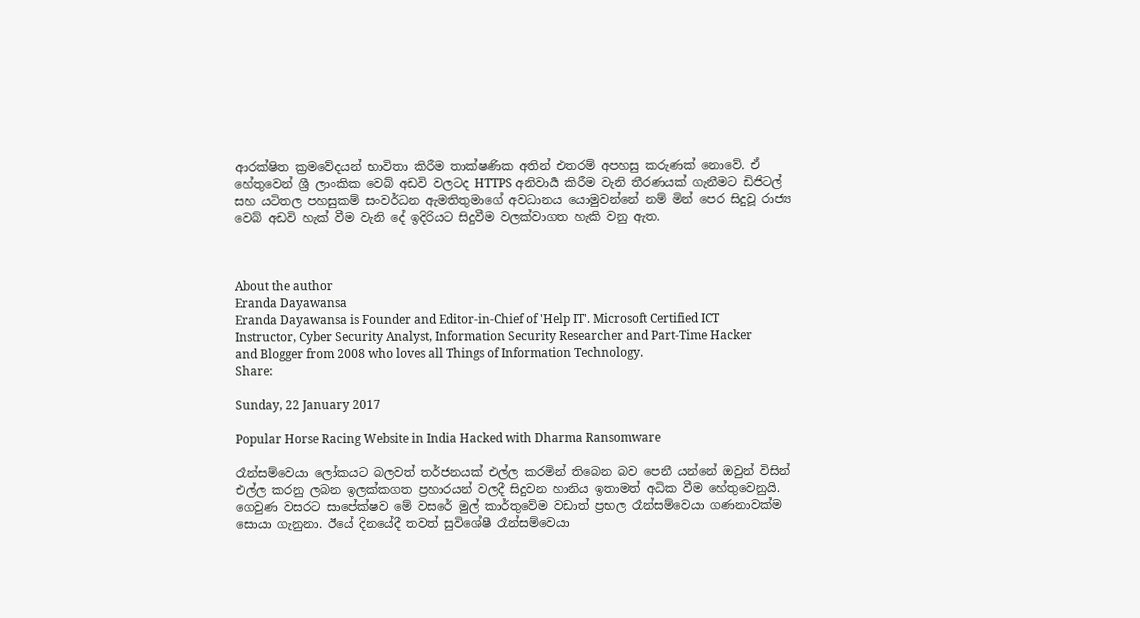ආරක්ෂිත ක්‍රමවේදයන් භාවිතා කිරීම තාක්ෂණික අතින් එතරම් අපහසු කරුණක් නොවේ. ඒ හේතුවෙන් ශ්‍රී ලාංකික වෙබ් අඩවි වලටද HTTPS අනිවාර්‍ය කිරීම වැනි තීරණයක් ගැනීමට ඩිජිටල් සහ යටිතල පහසුකම් සංවර්ධන ඇමතිතුමාගේ අවධානය යොමුවන්නේ නම් මින් පෙර සිදුවූ රාජ්‍ය වෙබ් අඩවි හැක් වීම වැනි දේ ඉදිරියට සිදුවීම වලක්වාගත හැකි වනු ඇත.



About the author
Eranda Dayawansa
Eranda Dayawansa is Founder and Editor-in-Chief of 'Help IT'. Microsoft Certified ICT Instructor, Cyber Security Analyst, Information Security Researcher and Part-Time Hacker and Blogger from 2008 who loves all Things of Information Technology.
Share:

Sunday, 22 January 2017

Popular Horse Racing Website in India Hacked with Dharma Ransomware

රෑන්සම්වෙයා ලෝකයට බලවත් තර්ජනයක් එල්ල කරමින් තිබෙන බව පෙනී යන්නේ ඔවුන් විසින් එල්ල කරනු ලබන ඉලක්කගත ප්‍රහාරයන් වලදී සිදුවන හානිය ඉතාමත් අධික වීම හේතුවෙනුයි.
ගෙවුණ වසරට සාපේක්ෂව මේ වසරේ මුල් කාර්තුවේම වඩාත් ප්‍රභල රෑන්සම්වෙයා ගණනාවක්ම සොයා ගැනුනා. ඊයේ දිනයේදී තවත් සුවිශේෂී රෑන්සම්වෙයා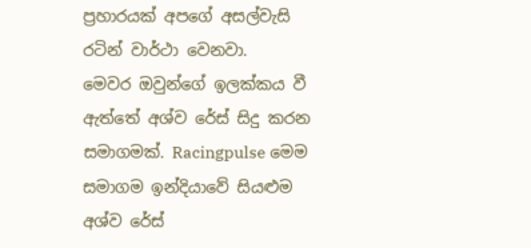ප්‍රහාරයක් අපගේ අසල්වැසි රටින් වාර්ථා වෙනවා.
මෙවර ඔවුන්ගේ ඉලක්කය වී ඇත්තේ අශ්ව රේස් සිදු කරන සමාගමක්. Racingpulse මෙම සමාගම ඉන්දියාවේ සියළුම අශ්ව රේස්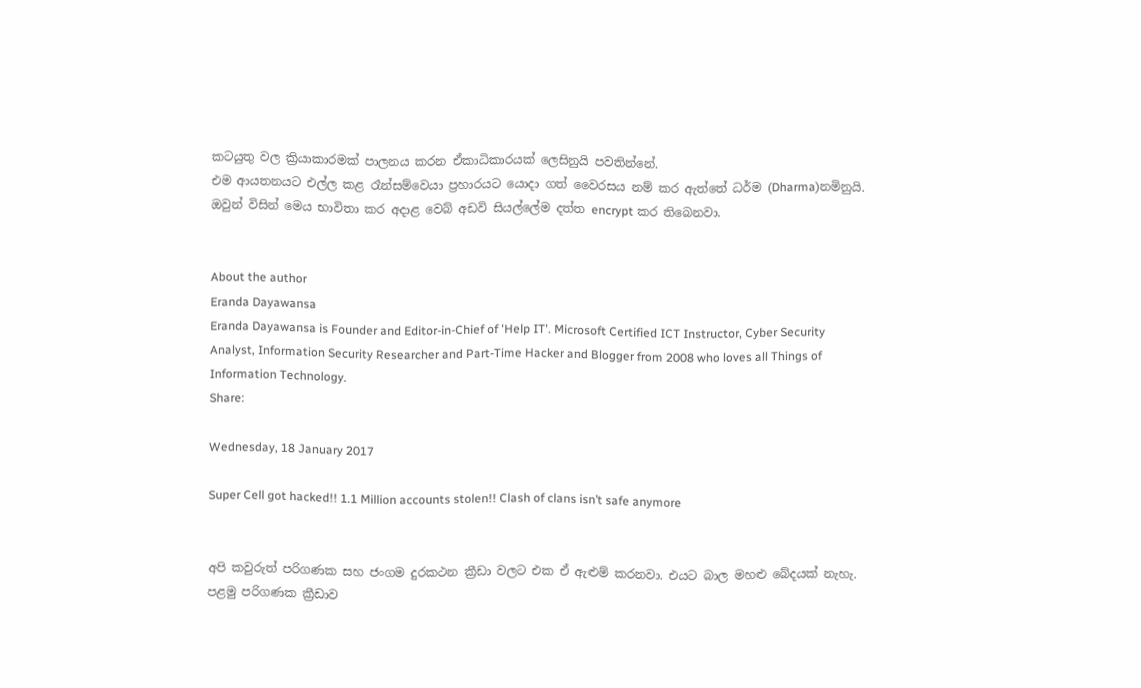කටයුතු වල ක්‍රියාකාරමක් පාලනය කරන ඒකාධිකාරයක් ලෙසිනුයි පවතින්නේ.
එම ආයතනයට එල්ල කළ රෑන්සම්වෙයා ප්‍රහාරයට යොදා ගත් වෛරසය නම් කර ඇත්තේ ධර්ම (Dharma)නමිනුයි. ඔවුන් විසින් මෙය භාවිතා කර අදාළ වෙබ් අඩවි සියල්ලේම දත්ත encrypt කර තිබෙනවා.


About the author
Eranda Dayawansa
Eranda Dayawansa is Founder and Editor-in-Chief of 'Help IT'. Microsoft Certified ICT Instructor, Cyber Security Analyst, Information Security Researcher and Part-Time Hacker and Blogger from 2008 who loves all Things of Information Technology.
Share:

Wednesday, 18 January 2017

Super Cell got hacked!! 1.1 Million accounts stolen!! Clash of clans isn’t safe anymore


අපි කවුරුත් පරිගණක සහ ජංගම දුරකථන ක්‍රීඩා වලට එක ඒ ඇළුම් කරනවා. එයට බාල මහළු බේදයක් නැහැ. පළමු පරිගණක ක්‍රීඩාව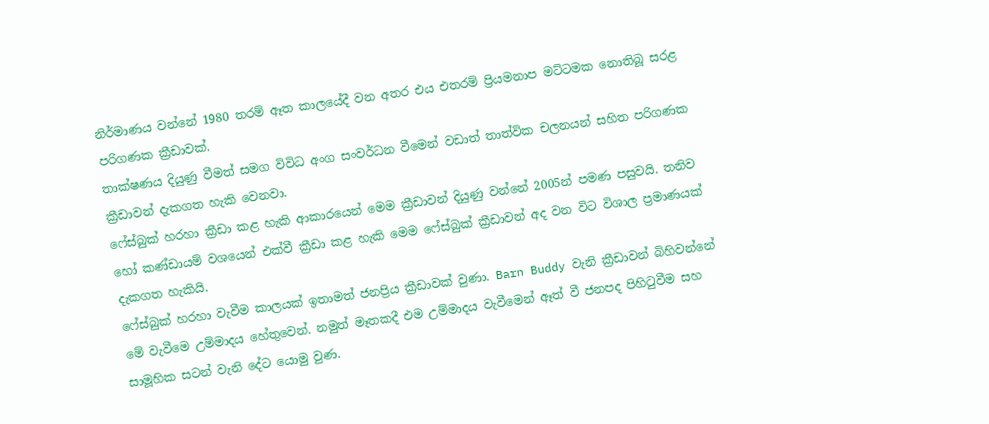නිර්මාණය වන්නේ 1980 තරම් ඈත කාලයේදී වන අතර එය එතරම් ප්‍රියමනාප මට්ටමක නොතිබූ සරළ පරිගණක ක්‍රීඩාවක්.
තාක්ෂණය දියුණු වීමත් සමග විවිධ අංග සංවර්ධන වීමෙන් වඩාත් තාත්වික චලනයන් සහිත පරිගණක ක්‍රීඩාවන් දැකගත හැකි වෙනවා.
ෆේස්බුක් හරහා ක්‍රීඩා කළ හැකි ආකාරයෙන් මෙම ක්‍රීඩාවන් දියුණු වන්නේ 2005න් පමණ පසුවයි. තනිව හෝ කණ්ඩායම් වශයෙන් එක්වී ක්‍රීඩා කළ හැකි මෙම ෆේස්බුක් ක්‍රීඩාවන් අද වන විට විශාල ප්‍රමාණයක් දැකගත හැකියි.
ෆේස්බුක් හරහා වැවීම කාලයක් ඉතාමත් ජනප්‍රිය ක්‍රීඩාවක් වුණා. Barn Buddy වැනි ක්‍රීඩාවන් බිහිවන්නේ මේ වැවීමෙ උම්මාදය හේතුවෙන්. නමුත් මෑතකදී එම උම්මාදය වැවීමෙන් ඈත් වී ජනපද පිහිටුවීම සහ සාමූහික සටන් වැනි දේට යොමු වුණ.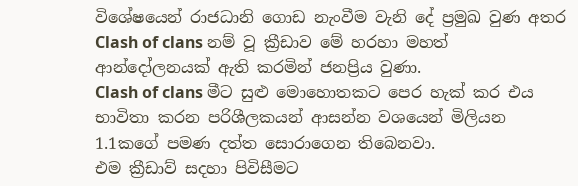විශේෂයෙන් රාජධානි ගොඩ නැංවීම වැනි දේ ප්‍රමුඛ වුණ අතර Clash of clans නම් වූ ක්‍රීඩාව මේ හරහා මහත් ආන්දෝලනයක් ඇති කරමින් ජනප්‍රිය වුණා.
Clash of clans මීට සුළු මොහොතකට පෙර හැක් කර එය භාවිතා කරන පරිශීලකයන් ආසන්න වශයෙන් මිලියන 1.1කගේ පමණ දත්ත සොරාගෙන තිබෙනවා.
එම ක්‍රීඩාව් සදහා පිවිසීමට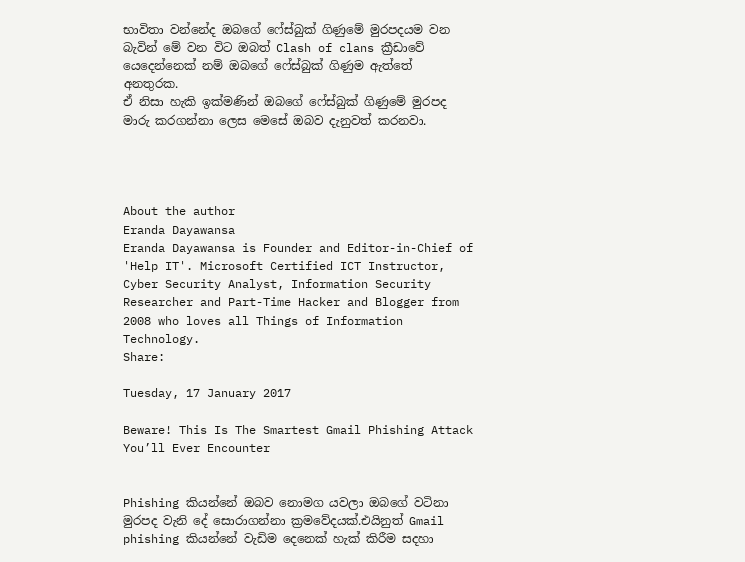භාවිතා වන්නේද ඔබගේ ෆේස්බුක් ගිණුමේ මුරපදයම වන බැවින් මේ වන විට ඔබත් Clash of clans ක්‍රීඩාවේ යෙදෙන්නෙක් නම් ඔබගේ ෆේස්බුක් ගිණුම ඇත්තේ අනතුරක.
ඒ නිසා හැකි ඉක්මණින් ඔබගේ ෆේස්බුක් ගිණුමේ මුරපද මාරු කරගන්නා ලෙස මෙසේ ඔබව දැනුවත් කරනවා.




About the author
Eranda Dayawansa
Eranda Dayawansa is Founder and Editor-in-Chief of 'Help IT'. Microsoft Certified ICT Instructor, Cyber Security Analyst, Information Security Researcher and Part-Time Hacker and Blogger from 2008 who loves all Things of Information Technology.
Share:

Tuesday, 17 January 2017

Beware! This Is The Smartest Gmail Phishing Attack You’ll Ever Encounter


Phishing කියන්නේ ඔබව නොමග යවලා ඔබගේ වටිනා මුරපද වැනි දේ සොරාගන්නා ක්‍රමවේදයක්.එයිනුත් Gmail phishing කියන්නේ වැඩිම දෙනෙක් හැක් කිරීම සදහා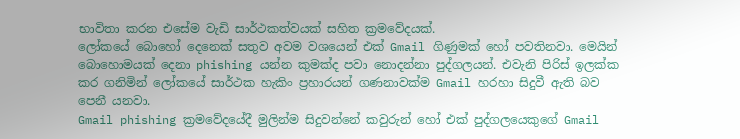භාවිතා කරන එසේම වැඩි සාර්ථකත්වයක් සහිත ක්‍රමවේදයක්.
ලෝකයේ බොහෝ දෙනෙක් සතුව අවම වශයෙන් එක් Gmail ගිණුමක් හෝ පවතිනවා. මෙයින් බොහොමයක් දෙනා phishing යන්න කුමක්ද පවා නොදන්නා පුද්ගලයන්. එවැනි පිරිස් ඉලක්ක කර ගනිමින් ලෝකයේ සාර්ථක හැකිං ප්‍රහාරයන් ගණනාවක්ම Gmail හරහා සිදුවී ඇති බව පෙනී යනවා.
Gmail phishing ක්‍රමවේදයේදී මුලින්ම සිදුවන්නේ කවුරුන් හෝ එක් පුද්ගලයෙකුගේ Gmail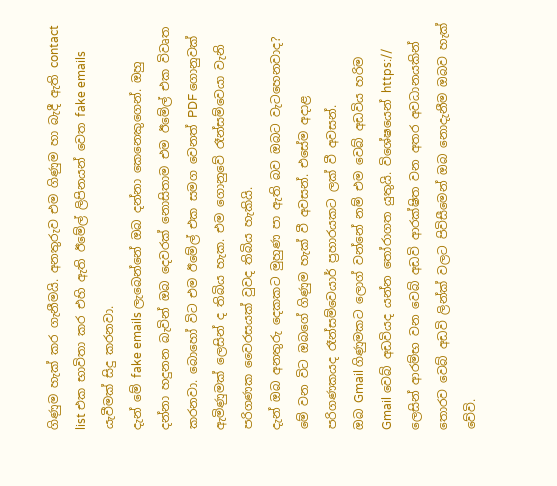ගිණුම හැක් කර ගැනීමයි. අනතුරුව එම ගිණුම හා බැදී ඇති contact list එක භාවිතා කර එහි ඇති ඊමේල් ලිපිනයන් වෙත fake emails යැවීමක් සිදු කරනවා.
දැන් මේ fake emails ලැබෙන්නේ ඔබ දන්නා කෙනෙකුගෙන්. ඔහු දන්නා හදුනන බැවින් ඔබ දෙවරක් නොසිතාම එම ඊමේල් එක විවෘත කරනවා. බොහෝ විට එම ඊමේල් එක සමග වෙනත් PDF ගොනුවක් ඇමිණුමක් ලෙසින් ද තිබිය හැක. එම ගොනුවේ රෑන්සම්වෙයා වැනි පරිගණක වෛරසයක් වුවද තිබිය හැකියි.
දැන් ඔබ අනතුරු දෙකකට මුහුණ පා ඇති බව ඔබට වැටහෙනවාද?
මේ වන විට ඔබගේ ගිණුම හැක් වී අවසන්. එසේම අදාළ පරිගණකයද රෑන්සම්වෙයාර් ප්‍රහාරයකට ලක් වී අවසන්.
ඔබ Gmail ගිණුමකට ලොග් වන්නේ නම් එම වෙබ් අඩවිය හරිම Gmail වෙබ් අඩවියද යන්න තෝරාගත යුතුයි. විශේෂයෙන් https:// ලෙසින් ආරම්භ වන වෙබ් අඩවි ආරක්ෂිත වන අතර අවධානයකින් තොරව වෙබ් අඩවි ලින්ක් වලට පිවිසීමෙන් ඔබ නොදැනීම ඔබව හැක් වේවි.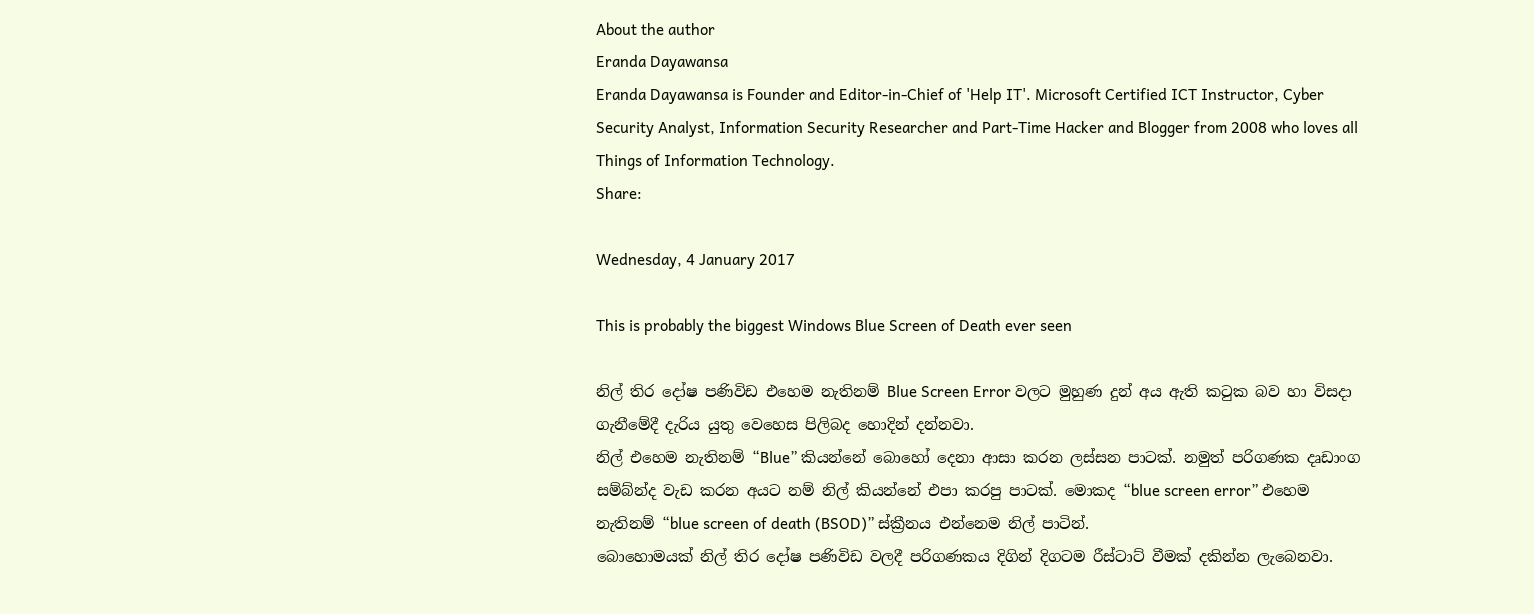About the author
Eranda Dayawansa
Eranda Dayawansa is Founder and Editor-in-Chief of 'Help IT'. Microsoft Certified ICT Instructor, Cyber Security Analyst, Information Security Researcher and Part-Time Hacker and Blogger from 2008 who loves all Things of Information Technology.
Share:

Wednesday, 4 January 2017

This is probably the biggest Windows Blue Screen of Death ever seen

නිල් තිර දෝෂ පණිවිඩ එහෙම නැතිනම් Blue Screen Error වලට මුහුණ දුන් අය ඇති කටුක බව හා විසදා ගැනීමේදී දැරිය යුතු වෙහෙස පිලිබද හොදින් දන්නවා.
නිල් එහෙම නැතිනම් “Blue” කියන්නේ බොහෝ දෙනා ආසා කරන ලස්සන පාටක්. නමුත් පරිගණක දෘඩාංග සම්බ්න්ද වැඩ කරන අයට නම් නිල් කියන්නේ එපා කරපු පාටක්. මොකද “blue screen error” එහෙම නැතිනම් “blue screen of death (BSOD)” ස්ක්‍රීනය එන්නෙම නිල් පාටින්.
බොහොමයක් නිල් තිර දෝෂ පණිවිඩ වලදී පරිගණකය දිගින් දිගටම රීස්ටාට් වීමක් දකින්න ලැබෙනවා.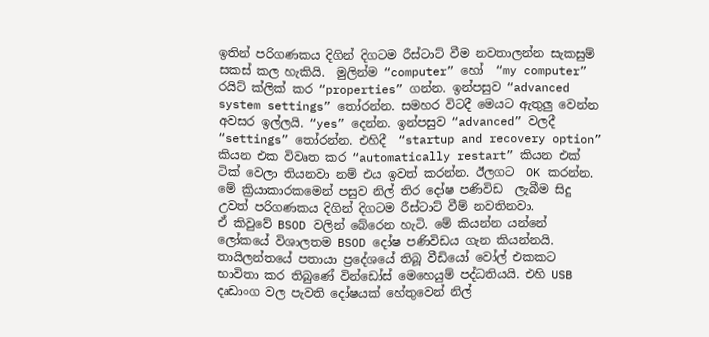ඉතින් පරිගණකය දිගින් දිගටම රීස්ටාට් වීම නවතාලන්න සැකසුම් සකස් කල හැකියි.  මුලින්ම “computer” හෝ  “my computer” රයිට් ක්ලික් කර “properties” ගන්න. ඉන්පසුව “advanced system settings” තෝරන්න. සමහර විටදී මෙයට ඇතුලු වෙන්න අවසර ඉල්ලයි. “yes” දෙන්න. ඉන්පසුව “advanced” වලදී “settings” තෝරන්න. එහිදී  “startup and recovery option” කියන එක විවෘත කර “automatically restart” කියන එක් ටික් වෙලා තියනවා නම් එය ඉවත් කරන්න. ඊලගට  OK කරන්න. මේ ක්‍රියාකාරකමෙන් පසුව නිල් තිර දෝෂ පණිවිඩ  ලැබීම සිදු උවත් පරිගණකය දිගින් දිගටම රීස්ටාට් වීම් නවතිනවා.
ඒ කිවුවේ BSOD වලින් බේරෙන හැටි. මේ කියන්න යන්නේ ලෝකයේ විශාලතම BSOD දෝෂ පණිවිඩය ගැන කියන්නයි.
තායිලන්තයේ පතායා ප්‍රදේශයේ තිබූ වීඩියෝ වෝල් එකකට භාවිතා කර තිබුණේ වින්ඩෝස් මෙහෙයුම් පද්ධතියයි. එහි USB දෘඩාංග වල පැවති දෝෂයක් හේතුවෙන් නිල්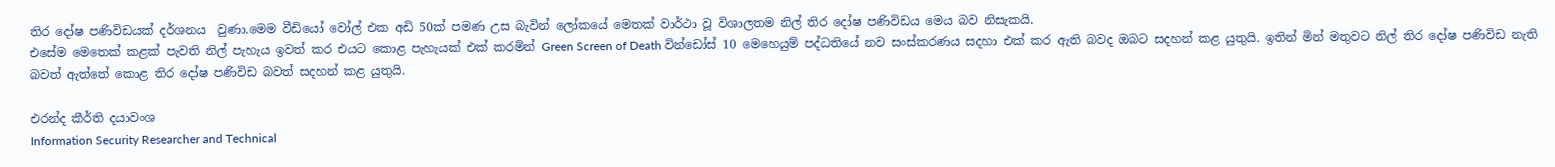තිර දෝෂ පණිවිඩයක් දර්ශනය  වුණා.මෙම වීඩියෝ වෝල් එක අඩි 50ක් පමණ උස බැවින් ලෝකයේ මෙතක් වාර්ථා වූ විශාලතම නිල් තිර දෝෂ පණිවිඩය මෙය බව නිසැකයි.
එසේම මෙතෙක් කළක් පැවති නිල් පැහැය ඉවත් කර එයට කොළ පැහැයක් එක් කරමින් Green Screen of Death වින්ඩෝස් 10 මෙහෙයුම් පද්ධතියේ නව සංස්කරණය සදහා එක් කර ඇති බවද ඔබට සදහන් කළ යුතුයි. ඉතින් මින් මතුවට නිල් තිර දෝෂ පණිවිඩ නැති බවත් ඇත්තේ කොළ තිර දෝෂ පණිවිඩ බවත් සදහන් කළ යුතුයි.

එරන්ද කීර්ති දයාවංශ
Information Security Researcher and Technical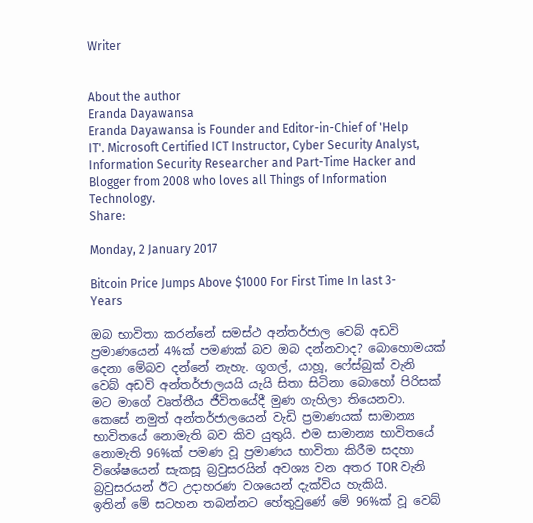Writer


About the author
Eranda Dayawansa
Eranda Dayawansa is Founder and Editor-in-Chief of 'Help IT'. Microsoft Certified ICT Instructor, Cyber Security Analyst, Information Security Researcher and Part-Time Hacker and Blogger from 2008 who loves all Things of Information Technology.
Share:

Monday, 2 January 2017

Bitcoin Price Jumps Above $1000 For First Time In last 3-Years

ඔබ භාවිතා කරන්නේ සමස්ථ අන්තර්ජාල වෙබ් අඩවි ප්‍රමාණයෙන් 4%ක් පමණක් බව ඔබ දන්නවාද? බොහොමයක් දෙනා මේබව දන්නේ නැහැ. ගූගල්, යාහූ, ෆේස්බුක් වැනි වෙබ් අඩවි අන්තර්ජාලයයි යැයි සිතා සිටිනා බොහෝ පිරිසක් මට මාගේ වෘත්තීය ජීවිතයේදී මුණ ගැහිලා තියෙනවා.
කෙසේ නමුත් අන්තර්ජාලයෙන් වැඩි ප්‍රමාණයක් සාමාන්‍ය භාවිතයේ නොමැති බව කිව යුතුයි. එම සාමාන්‍ය භාවිතයේ නොමැති 96%ක් පමණ වූ ප්‍රමාණය භාවිතා කිරීම සදහා විශේෂයෙන් සැකසූ බ්‍රවුසරයින් අවශ්‍ය වන අතර TOR වැනි බ්‍රවුසරයන් ඊට උදාහරණ වශයෙන් දැක්විය හැකියි.
ඉතින් මේ සටහන තබන්නට හේතුවුණේ මේ 96%ක් වූ වෙබ්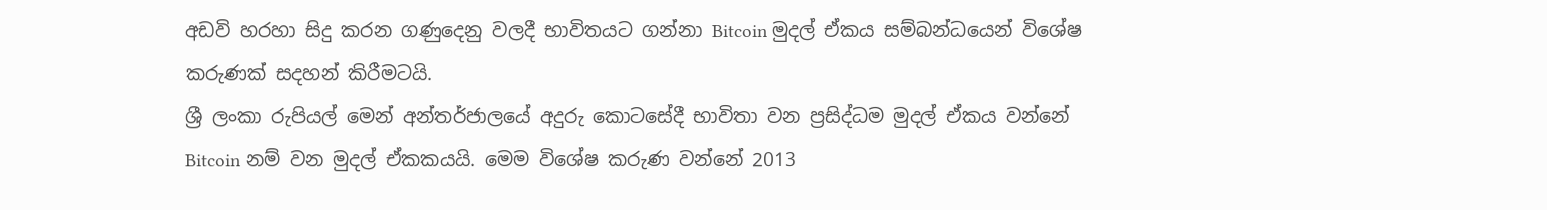අඩවි හරහා සිදු කරන ගණුදෙනු වලදී භාවිතයට ගන්නා Bitcoin මුදල් ඒකය සම්බන්ධයෙන් විශේෂ කරුණක් සදහන් කිරීමටයි.
ශ්‍රී ලංකා රුපියල් මෙන් අන්තර්ජාලයේ අදුරු කොටසේදී භාවිතා වන ප්‍රසිද්ධම මුදල් ඒකය වන්නේ Bitcoin නම් වන මුදල් ඒකකයයි. මෙම විශේෂ කරුණ වන්නේ 2013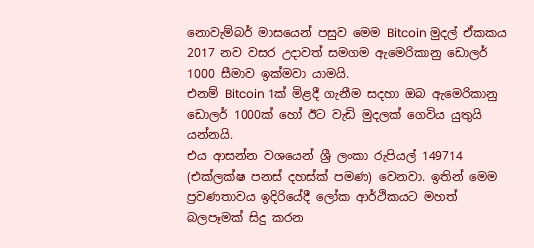නොවැම්බර් මාසයෙන් පසුව මෙම Bitcoin මුදල් ඒකකය 2017 නව වසර උදාවත් සමගම ඇමෙරිකානු ඩොලර් 1000 සීමාව ඉක්මවා යාමයි.
එනම් Bitcoin 1ක් මිළදී ගැනීම සදහා ඔබ ඇමෙරිකානු ඩොලර් 1000ක් හෝ ඊට වැඩි මුදලක් ගෙවිය යුතුයි යන්නයි.
එය ආසන්න වශයෙන් ශ්‍රී ලංකා රුපියල් 149714 (එක්ලක්ෂ පනස් දහස්ක් පමණ) වෙනවා. ඉතින් මෙම ප්‍රවණතාවය ඉදිරියේදී ලෝක ආර්ථිකයට මහත් බලපෑමක් සිදු කරන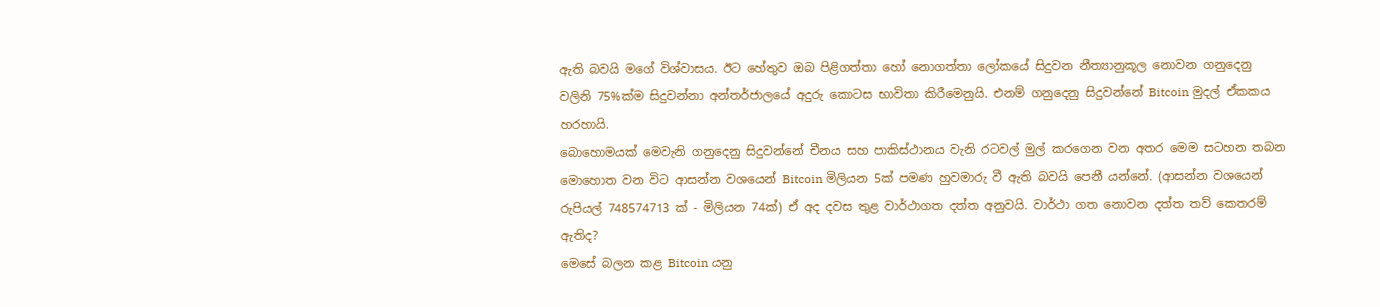ඇති බවයි මගේ විශ්වාසය. ඊට හේතුව ඔබ පිළිගත්තා හෝ නොගත්තා ලෝකයේ සිදුවන නීත්‍යානුකූල නොවන ගනුදෙනු වලිනි 75%ක්ම සිදුවන්නා අන්තර්ජාලයේ අදුරු කොටස භාවිතා කිරීමෙනුයි. එනම් ගනුදෙනු සිදුවන්නේ Bitcoin මුදල් ඒකකය හරහායි.
බොහොමයක් මෙවැනි ගනුදෙනු සිදුවන්නේ චීනය සහ පාකිස්ථානය වැනි රටවල් මුල් කරගෙන වන අතර මෙම සටහන තබන මොහොත වන විට ආසන්න වශයෙන් Bitcoin මිලියන 5ක් පමණ හුවමාරු වී ඇති බවයි පෙනී යන්නේ. (ආසන්න වශයෙන් රුපියල් 748574713 ක් - මිලියන 74ක්) ඒ අද දවස තුළ වාර්ථාගත දත්ත අනුවයි. වාර්ථා ගත නොවන දත්ත තව් කෙතරම් ඇතිද?
මෙසේ බලන කළ Bitcoin යනු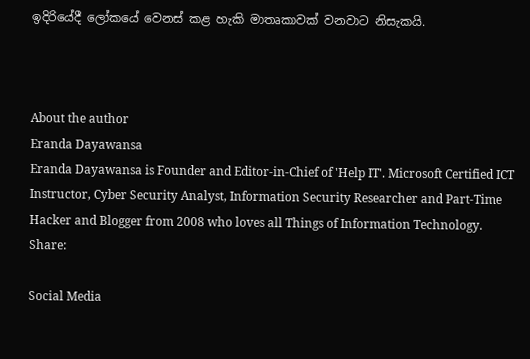ඉදිරියේදී ලෝකයේ වෙනස් කළ හැකි මාතෘකාවක් වනවාට නිසැකයි.



About the author
Eranda Dayawansa
Eranda Dayawansa is Founder and Editor-in-Chief of 'Help IT'. Microsoft Certified ICT Instructor, Cyber Security Analyst, Information Security Researcher and Part-Time Hacker and Blogger from 2008 who loves all Things of Information Technology.
Share:

Social Media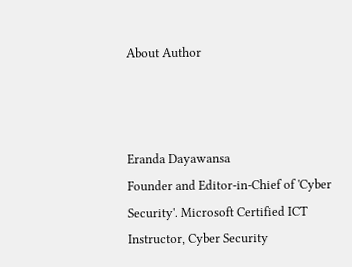About Author



Eranda Dayawansa
Founder and Editor-in-Chief of 'Cyber Security'. Microsoft Certified ICT Instructor, Cyber Security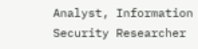Analyst, Information Security Researcher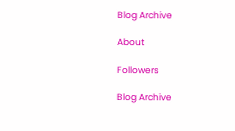Blog Archive

About

Followers

Blog Archive